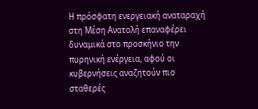Η πρόσφατη ενεργειακή αναταραχή στη Μέση Ανατολή επαναφέρει δυναμικά στο προσκήνιο την πυρηνική ενέργεια, αφού οι κυβερνήσεις αναζητούν πιο σταθερές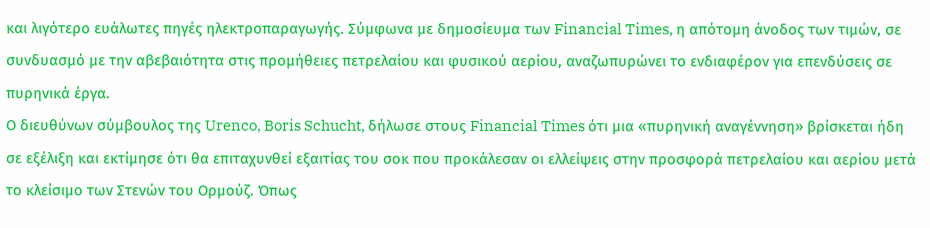και λιγότερο ευάλωτες πηγές ηλεκτροπαραγωγής. Σύμφωνα με δημοσίευμα των Financial Times, η απότομη άνοδος των τιμών, σε συνδυασμό με την αβεβαιότητα στις προμήθειες πετρελαίου και φυσικού αερίου, αναζωπυρώνει το ενδιαφέρον για επενδύσεις σε πυρηνικά έργα.
Ο διευθύνων σύμβουλος της Urenco, Boris Schucht, δήλωσε στους Financial Times ότι μια «πυρηνική αναγέννηση» βρίσκεται ήδη σε εξέλιξη και εκτίμησε ότι θα επιταχυνθεί εξαιτίας του σοκ που προκάλεσαν οι ελλείψεις στην προσφορά πετρελαίου και αερίου μετά το κλείσιμο των Στενών του Ορμούζ. Όπως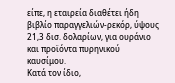είπε, η εταιρεία διαθέτει ήδη βιβλίο παραγγελιών-ρεκόρ, ύψους 21,3 δισ. δολαρίων, για ουράνιο και προϊόντα πυρηνικού καυσίμου.
Κατά τον ίδιο,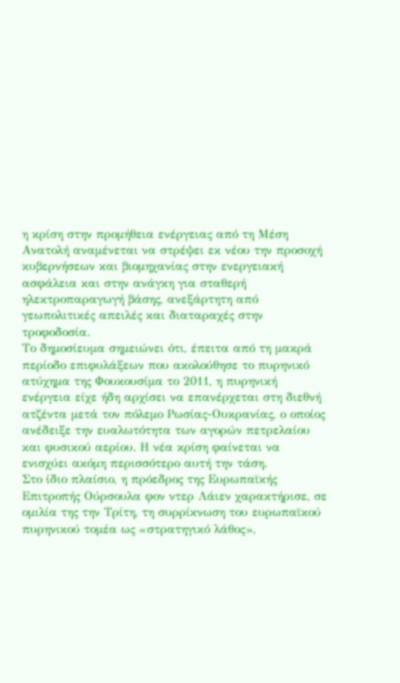η κρίση στην προμήθεια ενέργειας από τη Μέση Ανατολή αναμένεται να στρέψει εκ νέου την προσοχή κυβερνήσεων και βιομηχανίας στην ενεργειακή ασφάλεια και στην ανάγκη για σταθερή ηλεκτροπαραγωγή βάσης, ανεξάρτητη από γεωπολιτικές απειλές και διαταραχές στην τροφοδοσία.
Το δημοσίευμα σημειώνει ότι, έπειτα από τη μακρά περίοδο επιφυλάξεων που ακολούθησε το πυρηνικό ατύχημα της Φουκουσίμα το 2011, η πυρηνική ενέργεια είχε ήδη αρχίσει να επανέρχεται στη διεθνή ατζέντα μετά τον πόλεμο Ρωσίας-Ουκρανίας, ο οποίος ανέδειξε την ευαλωτότητα των αγορών πετρελαίου και φυσικού αερίου. Η νέα κρίση φαίνεται να ενισχύει ακόμη περισσότερο αυτή την τάση.
Στο ίδιο πλαίσιο, η πρόεδρος της Ευρωπαϊκής Επιτροπής Ούρσουλα φον ντερ Λάιεν χαρακτήρισε, σε ομιλία της την Τρίτη, τη συρρίκνωση του ευρωπαϊκού πυρηνικού τομέα ως «στρατηγικό λάθος»,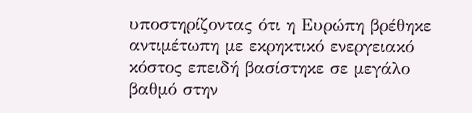υποστηρίζοντας ότι η Ευρώπη βρέθηκε αντιμέτωπη με εκρηκτικό ενεργειακό κόστος επειδή βασίστηκε σε μεγάλο βαθμό στην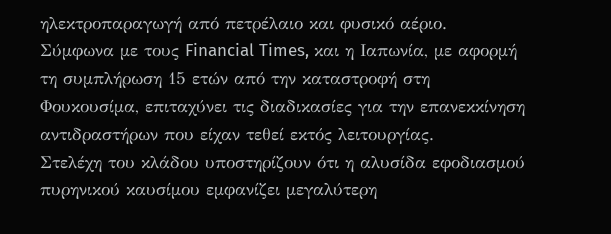ηλεκτροπαραγωγή από πετρέλαιο και φυσικό αέριο.
Σύμφωνα με τους Financial Times, και η Ιαπωνία, με αφορμή τη συμπλήρωση 15 ετών από την καταστροφή στη Φουκουσίμα, επιταχύνει τις διαδικασίες για την επανεκκίνηση αντιδραστήρων που είχαν τεθεί εκτός λειτουργίας.
Στελέχη του κλάδου υποστηρίζουν ότι η αλυσίδα εφοδιασμού πυρηνικού καυσίμου εμφανίζει μεγαλύτερη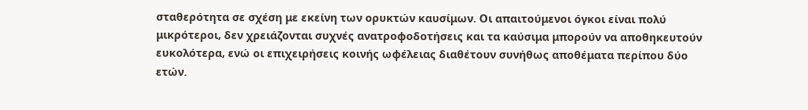σταθερότητα σε σχέση με εκείνη των ορυκτών καυσίμων. Οι απαιτούμενοι όγκοι είναι πολύ μικρότεροι, δεν χρειάζονται συχνές ανατροφοδοτήσεις και τα καύσιμα μπορούν να αποθηκευτούν ευκολότερα, ενώ οι επιχειρήσεις κοινής ωφέλειας διαθέτουν συνήθως αποθέματα περίπου δύο ετών.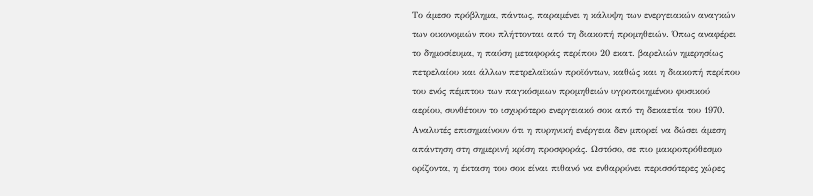Το άμεσο πρόβλημα, πάντως, παραμένει η κάλυψη των ενεργειακών αναγκών των οικονομιών που πλήττονται από τη διακοπή προμηθειών. Όπως αναφέρει το δημοσίευμα, η παύση μεταφοράς περίπου 20 εκατ. βαρελιών ημερησίως πετρελαίου και άλλων πετρελαϊκών προϊόντων, καθώς και η διακοπή περίπου του ενός πέμπτου των παγκόσμιων προμηθειών υγροποιημένου φυσικού αερίου, συνθέτουν το ισχυρότερο ενεργειακό σοκ από τη δεκαετία του 1970.
Αναλυτές επισημαίνουν ότι η πυρηνική ενέργεια δεν μπορεί να δώσει άμεση απάντηση στη σημερινή κρίση προσφοράς. Ωστόσο, σε πιο μακροπρόθεσμο ορίζοντα, η έκταση του σοκ είναι πιθανό να ενθαρρύνει περισσότερες χώρες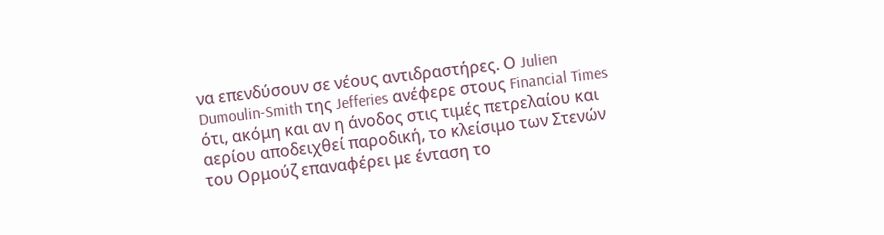να επενδύσουν σε νέους αντιδραστήρες. Ο Julien Dumoulin-Smith της Jefferies ανέφερε στους Financial Times ότι, ακόμη και αν η άνοδος στις τιμές πετρελαίου και αερίου αποδειχθεί παροδική, το κλείσιμο των Στενών του Ορμούζ επαναφέρει με ένταση το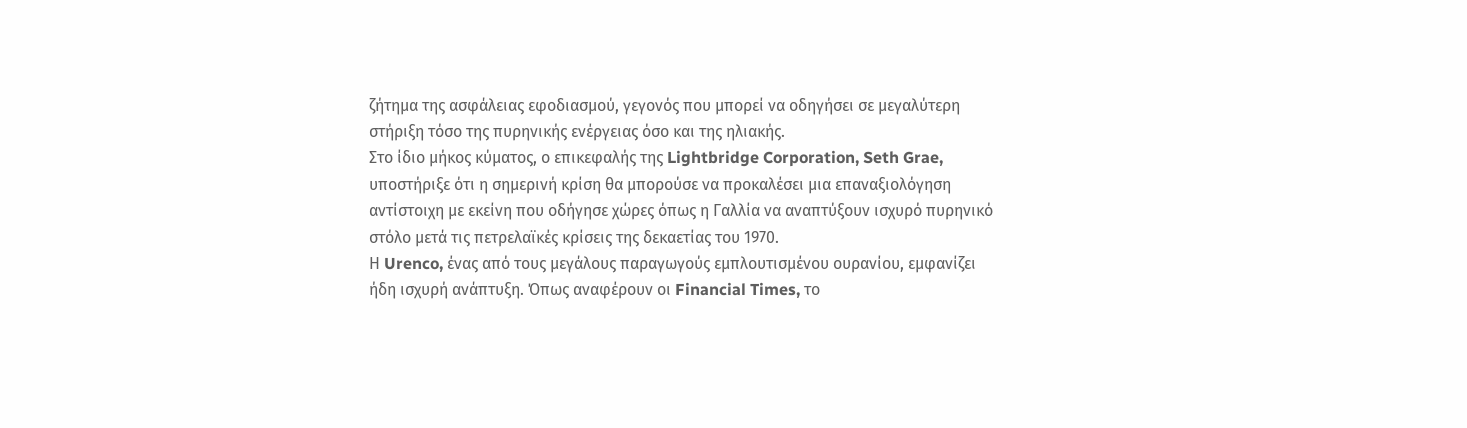ζήτημα της ασφάλειας εφοδιασμού, γεγονός που μπορεί να οδηγήσει σε μεγαλύτερη στήριξη τόσο της πυρηνικής ενέργειας όσο και της ηλιακής.
Στο ίδιο μήκος κύματος, ο επικεφαλής της Lightbridge Corporation, Seth Grae, υποστήριξε ότι η σημερινή κρίση θα μπορούσε να προκαλέσει μια επαναξιολόγηση αντίστοιχη με εκείνη που οδήγησε χώρες όπως η Γαλλία να αναπτύξουν ισχυρό πυρηνικό στόλο μετά τις πετρελαϊκές κρίσεις της δεκαετίας του 1970.
Η Urenco, ένας από τους μεγάλους παραγωγούς εμπλουτισμένου ουρανίου, εμφανίζει ήδη ισχυρή ανάπτυξη. Όπως αναφέρουν οι Financial Times, το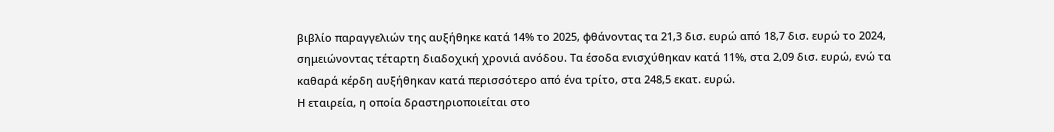βιβλίο παραγγελιών της αυξήθηκε κατά 14% το 2025, φθάνοντας τα 21,3 δισ. ευρώ από 18,7 δισ. ευρώ το 2024, σημειώνοντας τέταρτη διαδοχική χρονιά ανόδου. Τα έσοδα ενισχύθηκαν κατά 11%, στα 2,09 δισ. ευρώ, ενώ τα καθαρά κέρδη αυξήθηκαν κατά περισσότερο από ένα τρίτο, στα 248,5 εκατ. ευρώ.
Η εταιρεία, η οποία δραστηριοποιείται στο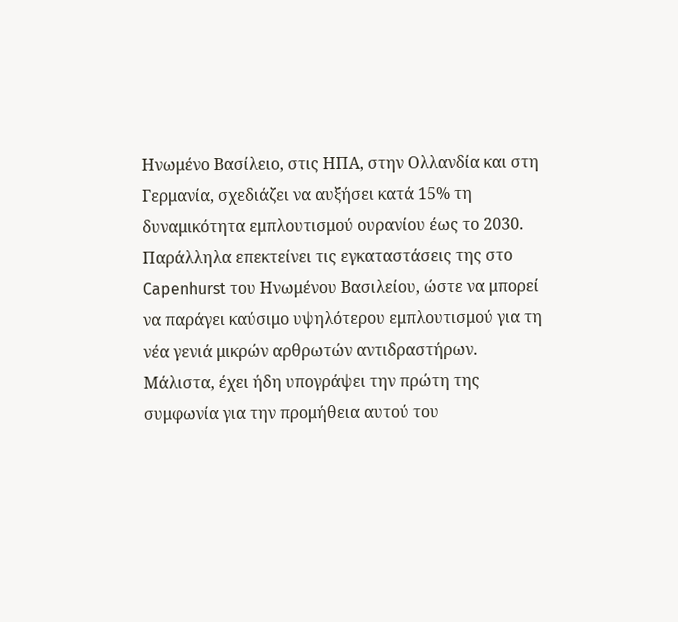Ηνωμένο Βασίλειο, στις ΗΠΑ, στην Ολλανδία και στη Γερμανία, σχεδιάζει να αυξήσει κατά 15% τη δυναμικότητα εμπλουτισμού ουρανίου έως το 2030. Παράλληλα επεκτείνει τις εγκαταστάσεις της στο Capenhurst του Ηνωμένου Βασιλείου, ώστε να μπορεί να παράγει καύσιμο υψηλότερου εμπλουτισμού για τη νέα γενιά μικρών αρθρωτών αντιδραστήρων. Μάλιστα, έχει ήδη υπογράψει την πρώτη της συμφωνία για την προμήθεια αυτού του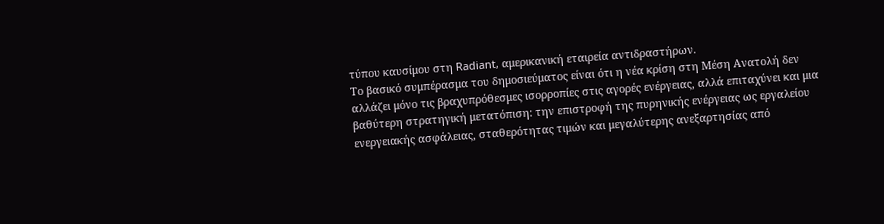τύπου καυσίμου στη Radiant, αμερικανική εταιρεία αντιδραστήρων.
Το βασικό συμπέρασμα του δημοσιεύματος είναι ότι η νέα κρίση στη Μέση Ανατολή δεν αλλάζει μόνο τις βραχυπρόθεσμες ισορροπίες στις αγορές ενέργειας, αλλά επιταχύνει και μια βαθύτερη στρατηγική μετατόπιση: την επιστροφή της πυρηνικής ενέργειας ως εργαλείου ενεργειακής ασφάλειας, σταθερότητας τιμών και μεγαλύτερης ανεξαρτησίας από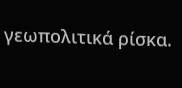γεωπολιτικά ρίσκα.